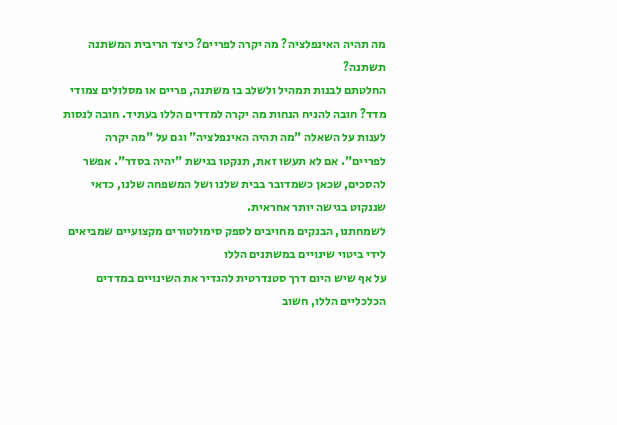מה תהיה האינפלציה? מה יקרה לפריים? כיצד הריבית המשתנה תשתנה?
החלטתם לבנות תמהיל ולשלב בו משתנה, פריים או מסלולים צמודי מדד? חובה להניח הנחות מה יקרה למדדים הללו בעתיד. חובה לנסות לענות על השאלה "מה תהיה האינפלציה" וגם על "מה יקרה לפריים". אם לא תעשו זאת, תנקטו בגישת "יהיה בסדר". אפשר להסכים, שכאן כשמדובר בבית שלנו ושל המשפחה שלנו, כדאי שננקוט בגישה יותר אחראית.
לשמחתנו, הבנקים מחויבים לספק סימולטורים מקצועיים שמביאים לידי ביטוי שינויים במשתנים הללו
על אף שיש היום דרך סטנדרטית להגדיר את השינויים במדדים הכלכליים הללו, חשוב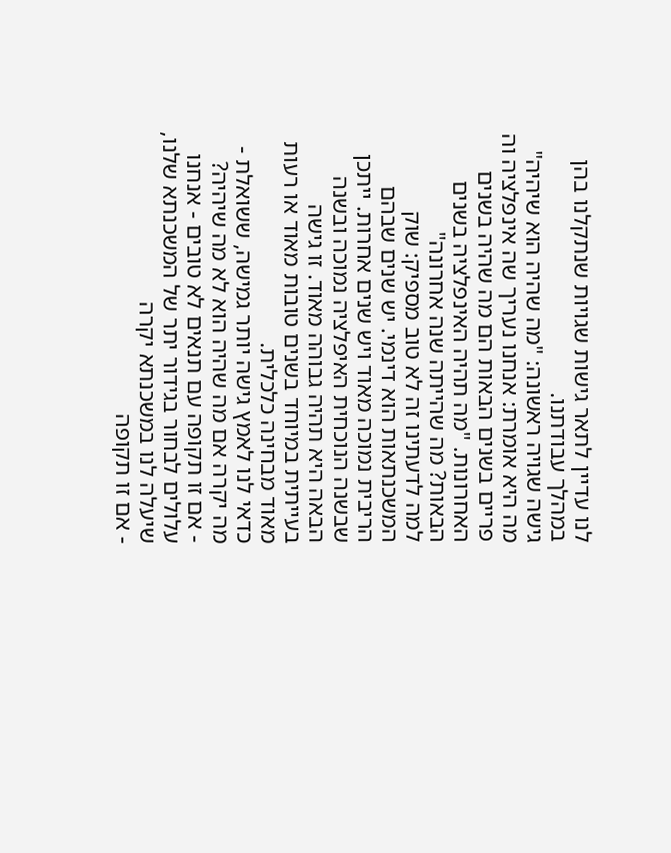לנו עדיין לתאר גישות שגויות שנתקלנו בהן במהלך עבודתנו.
גישה שגויה ראשונה: "מה שהיה הוא שיהיה"
מה היא אומרת: אנחנו נעריך שה אינפלציה וה פריים בשנים הבאות הם מה שהיה בשנים האחרונות. "מה תהיה האינפלציה בשנים הבאות? מה שהייתה שנה אחרונה"
למה לדעתינו זה לא טוב מספיק: שוק המשכנתאות הוא דינמי. יש שנים שבהם הריבית נמוכה מאוד ויש שנים אחרות. ייתכן שבשנה הנוכחית האיפלציה נמוכה ובשנה הבאה היא תהיה גבוהה מאוד. זו גישה בעייתית במיוחד בשנים טובות מאוד או רעות מאוד מבחינה כלכלית.
כדאי לנו לאמץ גישה יותר גמישה, ששואלת - מה יקרה אם מה שהיה הוא לא מה שיהיה?
- אם זו תקופה עם תנאים לא טובים - אנחנו עלולים לבחור בגידור יתר של המשכנתא שלנו, שיעלה לנו במשכנתא יקרה
- אם זו תקופה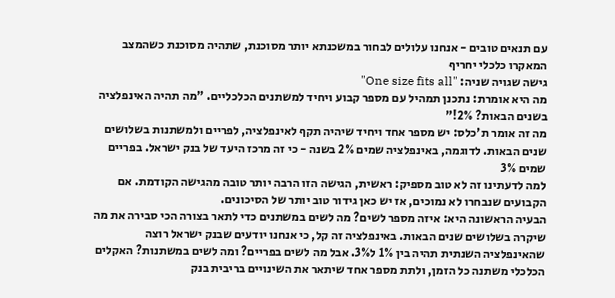עם תנאים טובים - אנחנו עלולים לבחור במשכנתא יותר מסוכנת, שתהיה מסוכנת כשהמצב המאקרו כלכלי יחריף
גישה שגויה שניה: "One size fits all"
מה היא אומרת: נתכנן תמהיל עם מספר קבוע ויחיד למשתנים הכלכליים. "מה תהיה האינפלציה בשנים הבאות? 2%!"
מה זה אומר ת'כלס: יש מספר אחד ויחיד שיהיה תקף לאינפלציה, לפריים ולמשתנות בשלושים שנים הבאות. לדוגמה, באינפלציה שמים 2% בשנה - כי זה מרכז היעד של בנק ישראל. בפריים שמים 3%
למה לדעתינו זה לא טוב מספיק: ראשית, הגישה הזו הרבה יותר טובה מהגישה הקודמת. אם הקבועים שנבחרו לא נמוכים, אז יש כאן גידור טוב יותר של הסיכונים.
הבעיה הראשונה היא: איזה מספר לשים? מה לשים במשתנים כדי לתאר בצורה הכי סבירה את מה שיקרה בשלושים שנים הבאות. באינפלציה זה קל, כי אנחנו יודעים שבנק ישראל רוצה שהאינפלציה השנתית תהיה בין 1% ל3%. אבל מה לשים בפריים? ומה לשים במשתנות? האקלים הכלכלי משתנה כל הזמן, ולתת מספר אחד שיתאר את השינויים בריבית בנק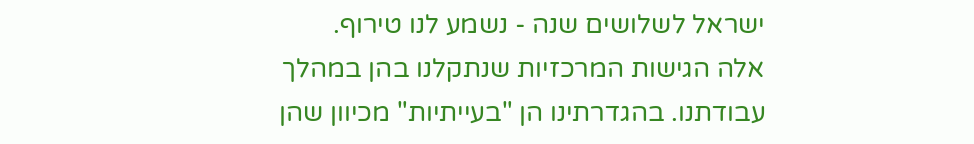ישראל לשלושים שנה - נשמע לנו טירוף.
אלה הגישות המרכזיות שנתקלנו בהן במהלך עבודתנו. בהגדרתינו הן "בעייתיות" מכיוון שהן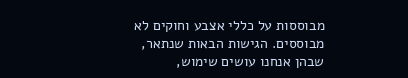מבוססות על כללי אצבע וחוקים לא מבוססים. הגישות הבאות שנתאר, שבהן אנחנו עושים שימוש,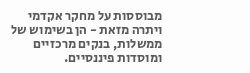מבוססות על מחקר אקדמי ויתרה מזאת - הן בשימוש של ממשלות, בנקים מרכזיים ומוסדות פיננסיים.